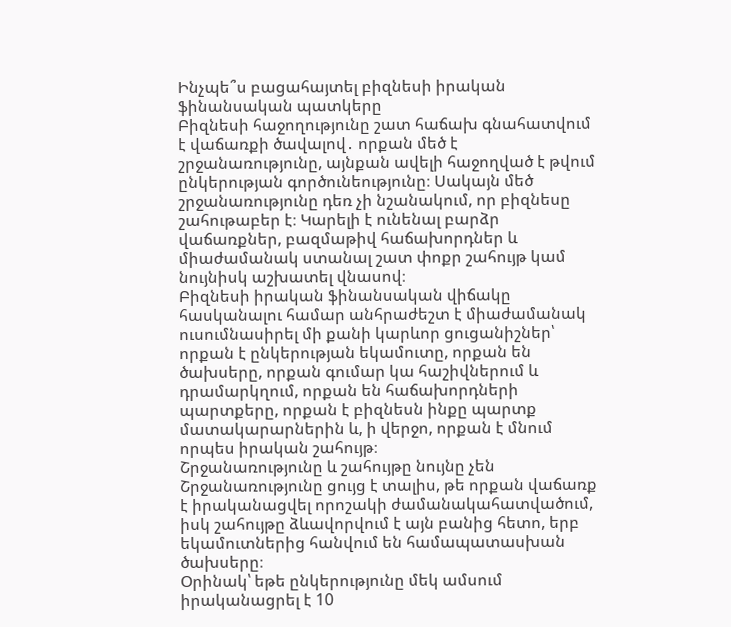Ինչպե՞ս բացահայտել բիզնեսի իրական ֆինանսական պատկերը
Բիզնեսի հաջողությունը շատ հաճախ գնահատվում է վաճառքի ծավալով․ որքան մեծ է շրջանառությունը, այնքան ավելի հաջողված է թվում ընկերության գործունեությունը։ Սակայն մեծ շրջանառությունը դեռ չի նշանակում, որ բիզնեսը շահութաբեր է։ Կարելի է ունենալ բարձր վաճառքներ, բազմաթիվ հաճախորդներ և միաժամանակ ստանալ շատ փոքր շահույթ կամ նույնիսկ աշխատել վնասով։
Բիզնեսի իրական ֆինանսական վիճակը հասկանալու համար անհրաժեշտ է միաժամանակ ուսումնասիրել մի քանի կարևոր ցուցանիշներ՝ որքան է ընկերության եկամուտը, որքան են ծախսերը, որքան գումար կա հաշիվներում և դրամարկղում, որքան են հաճախորդների պարտքերը, որքան է բիզնեսն ինքը պարտք մատակարարներին և, ի վերջո, որքան է մնում որպես իրական շահույթ։
Շրջանառությունը և շահույթը նույնը չեն
Շրջանառությունը ցույց է տալիս, թե որքան վաճառք է իրականացվել որոշակի ժամանակահատվածում, իսկ շահույթը ձևավորվում է այն բանից հետո, երբ եկամուտներից հանվում են համապատասխան ծախսերը։
Օրինակ՝ եթե ընկերությունը մեկ ամսում իրականացրել է 10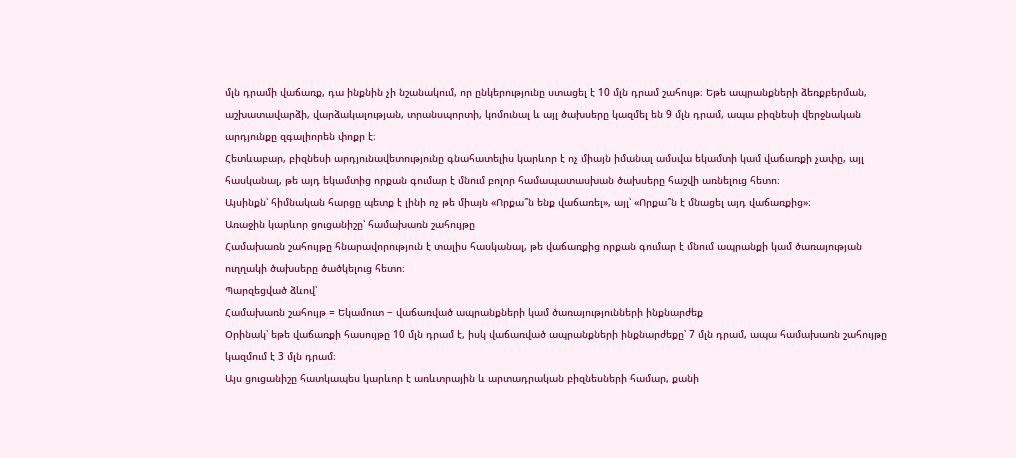մլն դրամի վաճառք, դա ինքնին չի նշանակում, որ ընկերությունը ստացել է 10 մլն դրամ շահույթ։ Եթե ապրանքների ձեռքբերման, աշխատավարձի, վարձակալության, տրանսպորտի, կոմունալ և այլ ծախսերը կազմել են 9 մլն դրամ, ապա բիզնեսի վերջնական արդյունքը զգալիորեն փոքր է։
Հետևաբար, բիզնեսի արդյունավետությունը գնահատելիս կարևոր է ոչ միայն իմանալ ամսվա եկամտի կամ վաճառքի չափը, այլ հասկանալ, թե այդ եկամտից որքան գումար է մնում բոլոր համապատասխան ծախսերը հաշվի առնելուց հետո։
Այսինքն՝ հիմնական հարցը պետք է լինի ոչ թե միայն «Որքա՞ն ենք վաճառել», այլ՝ «Որքա՞ն է մնացել այդ վաճառքից»։
Առաջին կարևոր ցուցանիշը՝ համախառն շահույթը
Համախառն շահույթը հնարավորություն է տալիս հասկանալ, թե վաճառքից որքան գումար է մնում ապրանքի կամ ծառայության ուղղակի ծախսերը ծածկելուց հետո։
Պարզեցված ձևով՝
Համախառն շահույթ = Եկամուտ − վաճառված ապրանքների կամ ծառայությունների ինքնարժեք
Օրինակ՝ եթե վաճառքի հասույթը 10 մլն դրամ է, իսկ վաճառված ապրանքների ինքնարժեքը՝ 7 մլն դրամ, ապա համախառն շահույթը կազմում է 3 մլն դրամ։
Այս ցուցանիշը հատկապես կարևոր է առևտրային և արտադրական բիզնեսների համար, քանի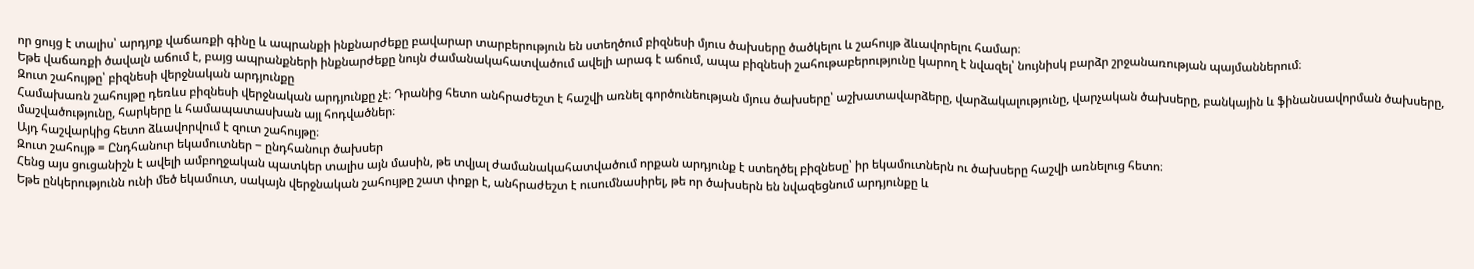որ ցույց է տալիս՝ արդյոք վաճառքի գինը և ապրանքի ինքնարժեքը բավարար տարբերություն են ստեղծում բիզնեսի մյուս ծախսերը ծածկելու և շահույթ ձևավորելու համար։
Եթե վաճառքի ծավալն աճում է, բայց ապրանքների ինքնարժեքը նույն ժամանակահատվածում ավելի արագ է աճում, ապա բիզնեսի շահութաբերությունը կարող է նվազել՝ նույնիսկ բարձր շրջանառության պայմաններում։
Զուտ շահույթը՝ բիզնեսի վերջնական արդյունքը
Համախառն շահույթը դեռևս բիզնեսի վերջնական արդյունքը չէ։ Դրանից հետո անհրաժեշտ է հաշվի առնել գործունեության մյուս ծախսերը՝ աշխատավարձերը, վարձակալությունը, վարչական ծախսերը, բանկային և ֆինանսավորման ծախսերը, մաշվածությունը, հարկերը և համապատասխան այլ հոդվածներ։
Այդ հաշվարկից հետո ձևավորվում է զուտ շահույթը։
Զուտ շահույթ = Ընդհանուր եկամուտներ − ընդհանուր ծախսեր
Հենց այս ցուցանիշն է ավելի ամբողջական պատկեր տալիս այն մասին, թե տվյալ ժամանակահատվածում որքան արդյունք է ստեղծել բիզնեսը՝ իր եկամուտներն ու ծախսերը հաշվի առնելուց հետո։
Եթե ընկերությունն ունի մեծ եկամուտ, սակայն վերջնական շահույթը շատ փոքր է, անհրաժեշտ է ուսումնասիրել, թե որ ծախսերն են նվազեցնում արդյունքը և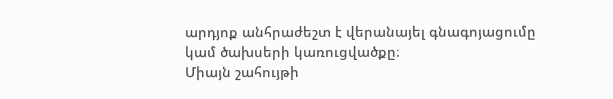արդյոք անհրաժեշտ է վերանայել գնագոյացումը կամ ծախսերի կառուցվածքը։
Միայն շահույթի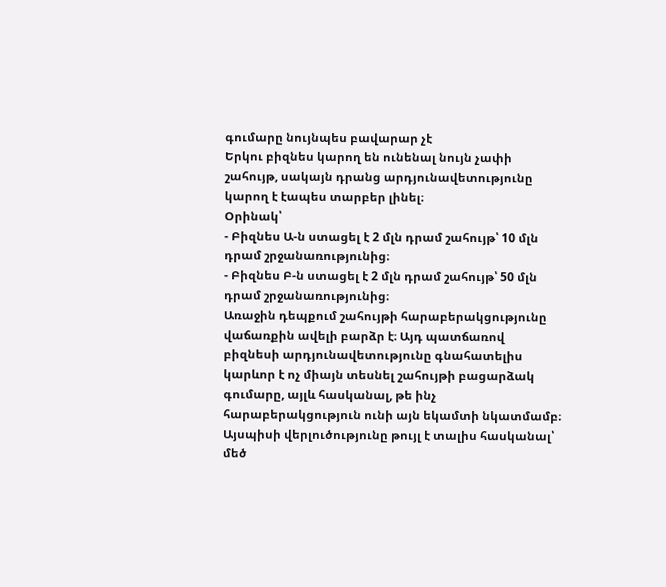գումարը նույնպես բավարար չէ
Երկու բիզնես կարող են ունենալ նույն չափի շահույթ, սակայն դրանց արդյունավետությունը կարող է էապես տարբեր լինել։
Օրինակ՝
- Բիզնես Ա-ն ստացել է 2 մլն դրամ շահույթ՝ 10 մլն դրամ շրջանառությունից։
- Բիզնես Բ-ն ստացել է 2 մլն դրամ շահույթ՝ 50 մլն դրամ շրջանառությունից։
Առաջին դեպքում շահույթի հարաբերակցությունը վաճառքին ավելի բարձր է։ Այդ պատճառով բիզնեսի արդյունավետությունը գնահատելիս կարևոր է ոչ միայն տեսնել շահույթի բացարձակ գումարը, այլև հասկանալ, թե ինչ հարաբերակցություն ունի այն եկամտի նկատմամբ։
Այսպիսի վերլուծությունը թույլ է տալիս հասկանալ՝ մեծ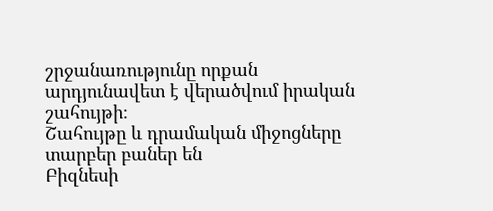շրջանառությունը որքան արդյունավետ է վերածվում իրական շահույթի։
Շահույթը և դրամական միջոցները տարբեր բաներ են
Բիզնեսի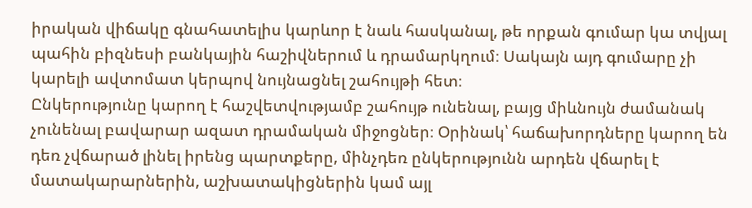իրական վիճակը գնահատելիս կարևոր է նաև հասկանալ, թե որքան գումար կա տվյալ պահին բիզնեսի բանկային հաշիվներում և դրամարկղում։ Սակայն այդ գումարը չի կարելի ավտոմատ կերպով նույնացնել շահույթի հետ։
Ընկերությունը կարող է հաշվետվությամբ շահույթ ունենալ, բայց միևնույն ժամանակ չունենալ բավարար ազատ դրամական միջոցներ։ Օրինակ՝ հաճախորդները կարող են դեռ չվճարած լինել իրենց պարտքերը, մինչդեռ ընկերությունն արդեն վճարել է մատակարարներին, աշխատակիցներին կամ այլ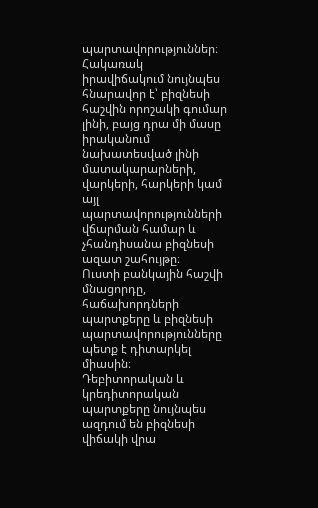պարտավորություններ։
Հակառակ իրավիճակում նույնպես հնարավոր է՝ բիզնեսի հաշվին որոշակի գումար լինի, բայց դրա մի մասը իրականում նախատեսված լինի մատակարարների, վարկերի, հարկերի կամ այլ պարտավորությունների վճարման համար և չհանդիսանա բիզնեսի ազատ շահույթը։
Ուստի բանկային հաշվի մնացորդը, հաճախորդների պարտքերը և բիզնեսի պարտավորությունները պետք է դիտարկել միասին։
Դեբիտորական և կրեդիտորական պարտքերը նույնպես ազդում են բիզնեսի վիճակի վրա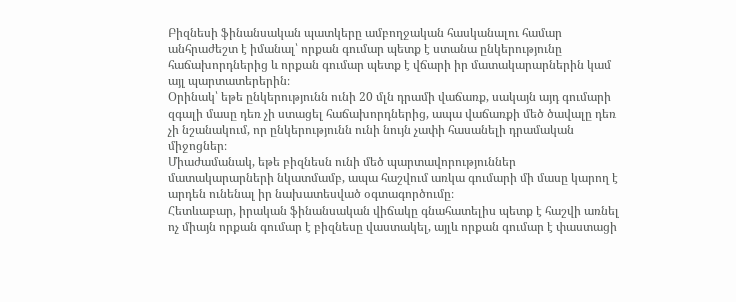Բիզնեսի ֆինանսական պատկերը ամբողջական հասկանալու համար անհրաժեշտ է իմանալ՝ որքան գումար պետք է ստանա ընկերությունը հաճախորդներից և որքան գումար պետք է վճարի իր մատակարարներին կամ այլ պարտատերերին։
Օրինակ՝ եթե ընկերությունն ունի 20 մլն դրամի վաճառք, սակայն այդ գումարի զգալի մասը դեռ չի ստացել հաճախորդներից, ապա վաճառքի մեծ ծավալը դեռ չի նշանակում, որ ընկերությունն ունի նույն չափի հասանելի դրամական միջոցներ։
Միաժամանակ, եթե բիզնեսն ունի մեծ պարտավորություններ մատակարարների նկատմամբ, ապա հաշվում առկա գումարի մի մասը կարող է արդեն ունենալ իր նախատեսված օգտագործումը։
Հետևաբար, իրական ֆինանսական վիճակը գնահատելիս պետք է հաշվի առնել ոչ միայն որքան գումար է բիզնեսը վաստակել, այլև որքան գումար է փաստացի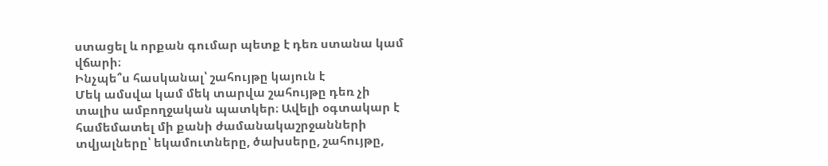ստացել և որքան գումար պետք է դեռ ստանա կամ վճարի։
Ինչպե՞ս հասկանալ՝ շահույթը կայուն է
Մեկ ամսվա կամ մեկ տարվա շահույթը դեռ չի տալիս ամբողջական պատկեր։ Ավելի օգտակար է համեմատել մի քանի ժամանակաշրջանների տվյալները՝ եկամուտները, ծախսերը, շահույթը,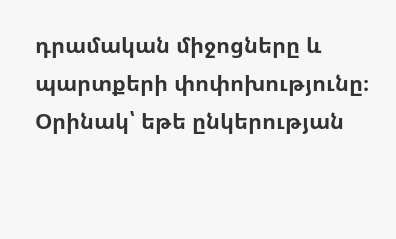դրամական միջոցները և պարտքերի փոփոխությունը։
Օրինակ՝ եթե ընկերության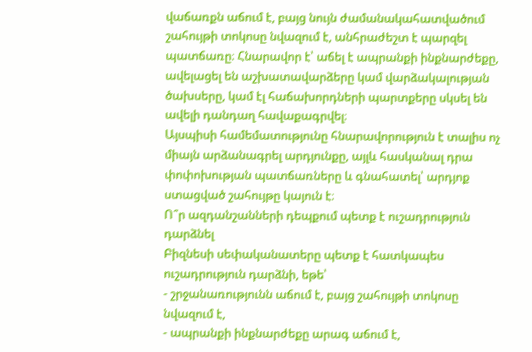վաճառքն աճում է, բայց նույն ժամանակահատվածում շահույթի տոկոսը նվազում է, անհրաժեշտ է պարզել պատճառը։ Հնարավոր է՝ աճել է ապրանքի ինքնարժեքը, ավելացել են աշխատավարձերը կամ վարձակալության ծախսերը, կամ էլ հաճախորդների պարտքերը սկսել են ավելի դանդաղ հավաքագրվել։
Այսպիսի համեմատությունը հնարավորություն է տալիս ոչ միայն արձանագրել արդյունքը, այլև հասկանալ դրա փոփոխության պատճառները և գնահատել՝ արդյոք ստացված շահույթը կայուն է։
Ո՞ր ազդանշանների դեպքում պետք է ուշադրություն դարձնել
Բիզնեսի սեփականատերը պետք է հատկապես ուշադրություն դարձնի, եթե՝
- շրջանառությունն աճում է, բայց շահույթի տոկոսը նվազում է,
- ապրանքի ինքնարժեքը արագ աճում է,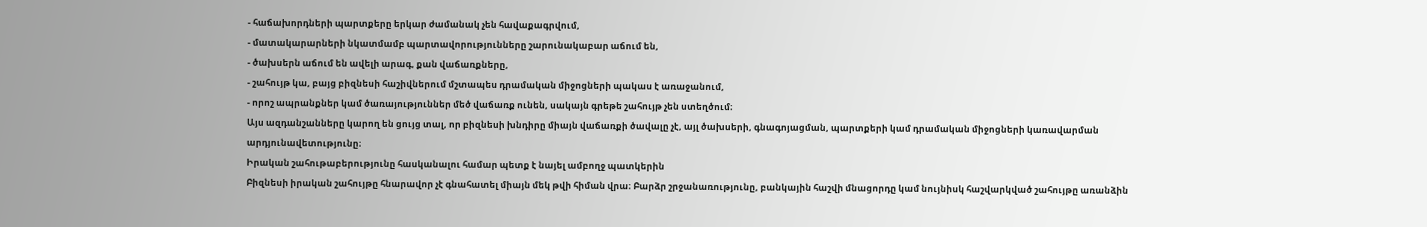- հաճախորդների պարտքերը երկար ժամանակ չեն հավաքագրվում,
- մատակարարների նկատմամբ պարտավորությունները շարունակաբար աճում են,
- ծախսերն աճում են ավելի արագ, քան վաճառքները,
- շահույթ կա, բայց բիզնեսի հաշիվներում մշտապես դրամական միջոցների պակաս է առաջանում,
- որոշ ապրանքներ կամ ծառայություններ մեծ վաճառք ունեն, սակայն գրեթե շահույթ չեն ստեղծում։
Այս ազդանշանները կարող են ցույց տալ, որ բիզնեսի խնդիրը միայն վաճառքի ծավալը չէ, այլ ծախսերի, գնագոյացման, պարտքերի կամ դրամական միջոցների կառավարման արդյունավետությունը։
Իրական շահութաբերությունը հասկանալու համար պետք է նայել ամբողջ պատկերին
Բիզնեսի իրական շահույթը հնարավոր չէ գնահատել միայն մեկ թվի հիման վրա։ Բարձր շրջանառությունը, բանկային հաշվի մնացորդը կամ նույնիսկ հաշվարկված շահույթը առանձին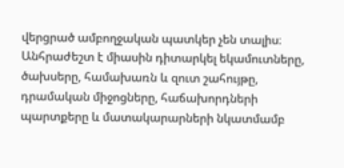վերցրած ամբողջական պատկեր չեն տալիս։
Անհրաժեշտ է միասին դիտարկել եկամուտները, ծախսերը, համախառն և զուտ շահույթը, դրամական միջոցները, հաճախորդների պարտքերը և մատակարարների նկատմամբ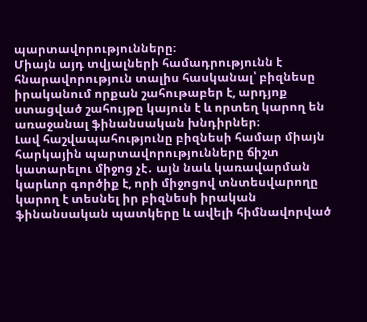պարտավորությունները։
Միայն այդ տվյալների համադրությունն է հնարավորություն տալիս հասկանալ՝ բիզնեսը իրականում որքան շահութաբեր է, արդյոք ստացված շահույթը կայուն է և որտեղ կարող են առաջանալ ֆինանսական խնդիրներ։
Լավ հաշվապահությունը բիզնեսի համար միայն հարկային պարտավորությունները ճիշտ կատարելու միջոց չէ․ այն նաև կառավարման կարևոր գործիք է, որի միջոցով տնտեսվարողը կարող է տեսնել իր բիզնեսի իրական ֆինանսական պատկերը և ավելի հիմնավորված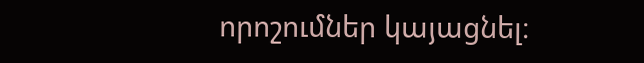որոշումներ կայացնել։